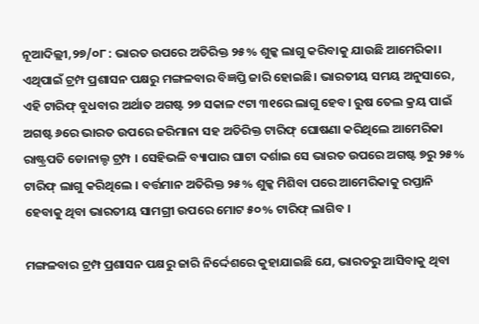ନୂଆଦିଲ୍ଲୀ,୨୭/୦୮ : ଭାରତ ଉପରେ ଅତିରିକ୍ତ ୨୫% ଶୁଳ୍କ ଲାଗୁ କରିବାକୁ ଯାଉଛି ଆମେରିକା। ଏଥିପାଇଁ ଟ୍ରମ୍ପ ପ୍ରଶାସନ ପକ୍ଷରୁ ମଙ୍ଗଳବାର ବିଜ୍ଞପ୍ତି ଜାରି ହୋଇଛି। ଭାରତୀୟ ସମୟ ଅନୁସାରେ, ଏହି ଟାରିଫ୍‌ ବୁଧବାର ଅର୍ଥାତ ଅଗଷ୍ଟ ୨୭ ସକାଳ ୯ଟା ୩୧ରେ ଲାଗୁ ହେବ। ରୁଷ ତେଲ କ୍ରୟ ପାଇଁ ଅଗଷ୍ଟ ୬ରେ ଭାରତ ଉପରେ ଜରିମାନା ସହ ଅତିରିକ୍ତ ଟାରିଫ୍‌ ଘୋଷଣା କରିଥିଲେ ଆମେରିକା ରାଷ୍ଟ୍ରପତି ଡୋନାଲ୍ଡ ଟ୍ରମ୍ପ । ସେହିଭଳି ବ୍ୟାପାର ଘାଟା ଦର୍ଶାଇ ସେ ଭାରତ ଉପରେ ଅଗଷ୍ଟ ୭ରୁ ୨୫% ଟାରିଫ୍‌ ଲାଗୁ କରିଥିଲେ । ବର୍ତ୍ତମାନ ଅତିରିକ୍ତ ୨୫% ଶୁଳ୍କ ମିଶିବା ପରେ ଆମେରିକାକୁ ରପ୍ତାନି ହେବାକୁ ଥିବା ଭାରତୀୟ ସାମଗ୍ରୀ ଉପରେ ମୋଟ ୫୦% ଟାରିଫ୍‌ ଲାଗିବ ।

ମଙ୍ଗଳବାର ଟ୍ରମ୍ପ ପ୍ରଶାସନ ପକ୍ଷରୁ ଜାରି ନିର୍ଦ୍ଦେଶରେ କୁହାଯାଇଛି ଯେ, ଭାରତରୁ ଆସିବାକୁ ଥିବା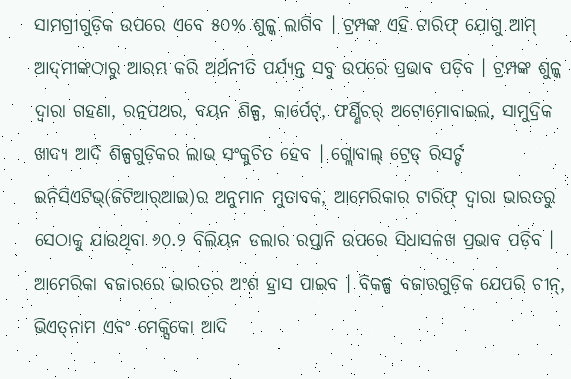ସାମଗ୍ରୀଗୁଡ଼ିକ ଉପରେ ଏବେ ୫୦% ଶୁଳ୍କ ଲାଗିବ । ଟ୍ରମ୍ପଙ୍କ ଏହି ଟାରିଫ୍‌ ଯୋଗୁ ଆମ୍‌ ଆଦ୍‌ମୀଙ୍କଠାରୁ ଆରମ୍ଭ କରି ଅର୍ଥନୀତି ପର୍ଯ୍ୟନ୍ତ ସବୁ ଉପରେ ପ୍ରଭାବ ପଡ଼ିବ । ଟ୍ରମ୍ପଙ୍କ ଶୁଳ୍କ ଦ୍ୱାରା ଗହଣା, ରତ୍ନପଥର, ବୟନ ଶିଳ୍ପ, କାର୍ପେଟ୍‌, ଫର୍ଣ୍ଣିଚର୍‌ ଅଟୋମୋବାଇଲ, ସାମୁଦ୍ରିକ ଖାଦ୍ୟ ଆଦି ଶିଳ୍ପଗୁଡ଼ିକର ଲାଭ ସଂକୁଚିତ ହେବ । ଗ୍ଲୋବାଲ୍‌ ଟ୍ରେଡ୍‌ ରିସର୍ଚ୍ଚ ଇନିସିଏଟିଭ୍‌(ଜିଟିଆର୍‌ଆଇ)ର ଅନୁମାନ ମୁତାବକ, ଆମେରିକାର ଟାରିଫ୍‌ ଦ୍ୱାରା ଭାରତରୁ ସେଠାକୁ ଯାଉଥିବା ୬୦.୨ ବିଲିୟନ ଡଲାର ରପ୍ତାନି ଉପରେ ସିଧାସଳଖ ପ୍ରଭାବ ପଡ଼ିବ । ଆମେରିକା ବଜାରରେ ଭାରତର ଅଂଶ ହ୍ରାସ ପାଇବ । ବିକଳ୍ପ ବଜାରଗୁଡ଼ିକ ଯେପରି ଚୀନ୍‌, ଭିଏତ୍‌ନାମ ଏବଂ ମେକ୍ସିକୋ ଆଦି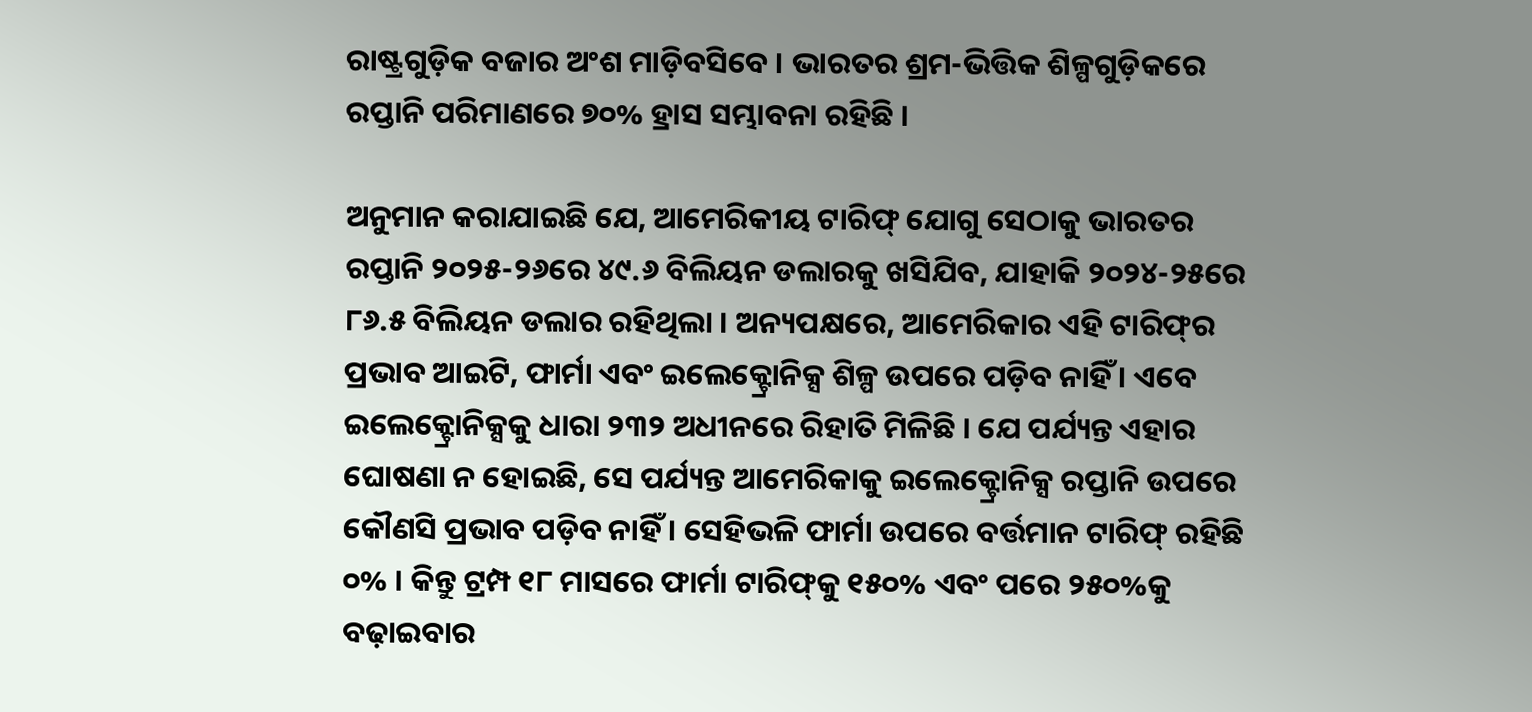ରାଷ୍ଟ୍ରଗୁଡ଼ିକ ବଜାର ଅଂଶ ମାଡ଼ିବସିବେ । ଭାରତର ଶ୍ରମ-ଭିତ୍ତିକ ଶିଳ୍ପଗୁଡ଼ିକରେ ରପ୍ତାନି ପରିମାଣରେ ୭୦% ହ୍ରାସ ସମ୍ଭାବନା ରହିଛି ।

ଅନୁମାନ କରାଯାଇଛି ଯେ, ଆମେରିକୀୟ ଟାରିଫ୍‌ ଯୋଗୁ ସେଠାକୁ ଭାରତର ରପ୍ତାନି ୨୦୨୫-୨୬ରେ ୪୯.୬ ବିଲିୟନ ଡଲାରକୁ ଖସିଯିବ, ଯାହାକି ୨୦୨୪-୨୫ରେ ୮୬.୫ ବିଲିୟନ ଡଲାର ରହିଥିଲା । ଅନ୍ୟପକ୍ଷରେ, ଆମେରିକାର ଏହି ଟାରିଫ୍‌ର ପ୍ରଭାବ ଆଇଟି, ଫାର୍ମା ଏବଂ ଇଲେକ୍ଟ୍ରୋନିକ୍ସ ଶିଳ୍ପ ଉପରେ ପଡ଼ିବ ନାହିଁ । ଏବେ ଇଲେକ୍ଟ୍ରୋନିକ୍ସକୁ ଧାରା ୨୩୨ ଅଧୀନରେ ରିହାତି ମିଳିଛି । ଯେ ପର୍ଯ୍ୟନ୍ତ ଏହାର ଘୋଷଣା ନ ହୋଇଛି, ସେ ପର୍ଯ୍ୟନ୍ତ ଆମେରିକାକୁ ଇଲେକ୍ଟ୍ରୋନିକ୍ସ ରପ୍ତାନି ଉପରେ କୌଣସି ପ୍ରଭାବ ପଡ଼ିବ ନାହିଁ । ସେହିଭଳି ଫାର୍ମା ଉପରେ ବର୍ତ୍ତମାନ ଟାରିଫ୍‌ ରହିଛି ୦% । କିନ୍ତୁ ଟ୍ରମ୍ପ ୧୮ ମାସରେ ଫାର୍ମା ଟାରିଫ୍‌କୁ ୧୫୦% ଏବଂ ପରେ ୨୫୦%କୁ ବଢ଼ାଇବାର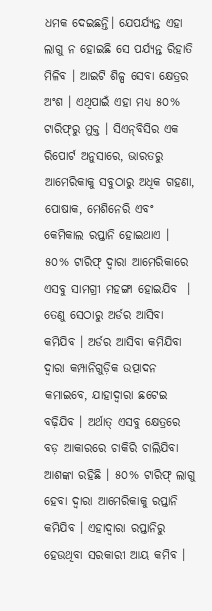ଧମକ ଦେଇଛନ୍ତି। ଯେପର୍ଯ୍ୟନ୍ତ ଏହା ଲାଗୁ ନ ହୋଇଛି ସେ ପର୍ଯ୍ୟନ୍ତ ରିହାତି ମିଳିବ । ଆଇଟି ଶିଳ୍ପ ସେବା କ୍ଷେତ୍ରର ଅଂଶ । ଏଥିପାଇଁ ଏହା ମଧ୍ୟ ୫୦% ଟାରିଫ୍‌ରୁ ମୁକ୍ତ । ସିଏନ୍‌ବିସିର ଏକ ରିପୋର୍ଟ ଅନୁସାରେ, ଭାରତରୁ ଆମେରିକାକୁ ସବୁଠାରୁ ଅଧିକ ଗହଣା, ପୋଷାକ, ମେଶିନେରି ଏବଂ କେମିକାଲ ରପ୍ତାନି ହୋଇଥାଏ । ୫୦% ଟାରିଫ୍‌ ଦ୍ୱାରା ଆମେରିକାରେ ଏସବୁ ସାମଗ୍ରୀ ମହଙ୍ଗା ହୋଇଯିବ  । ତେଣୁ ସେଠାରୁ ଅର୍ଡର ଆସିବା କମିଯିବ । ଅର୍ଡର ଆସିବା କମିଯିବା ଦ୍ୱାରା କମ୍ପାନିଗୁଡ଼ିକ ଉତ୍ପାଦନ କମାଇବେ, ଯାହାଦ୍ୱାରା ଛଟେଇ ବଢ଼ିଯିବ । ଅର୍ଥାତ୍‌ ଏସବୁ କ୍ଷେତ୍ରରେ ବଡ଼ ଆକାରରେ ଚାକିରି ଚାଲିଯିବା ଆଶଙ୍କା ରହିଛି । ୫୦% ଟାରିଫ୍‌ ଲାଗୁ ହେବା ଦ୍ୱାରା ଆମେରିକାକୁ ରପ୍ତାନି କମିଯିବ । ଏହାଦ୍ୱାରା ରପ୍ତାନିରୁ ହେଉଥିବା ସରକାରୀ ଆୟ କମିବ ।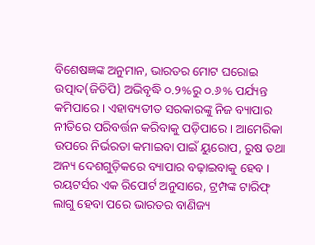ବିଶେଷଜ୍ଞଙ୍କ ଅନୁମାନ, ଭାରତର ମୋଟ ଘରୋଇ ଉତ୍ପାଦ(ଜିଡିପି) ଅଭିବୃଦ୍ଧି ୦.୨%ରୁ ୦.୬% ପର୍ଯ୍ୟନ୍ତ କମିପାରେ । ଏହାବ୍ୟତୀତ ସରକାରଙ୍କୁ ନିଜ ବ୍ୟାପାର ନୀତିରେ ପରିବର୍ତ୍ତନ କରିବାକୁ ପଡ଼ିପାରେ । ଆମେରିକା ଉପରେ ନିର୍ଭରତା କମାଇବା ପାଇଁ ୟୁରୋପ, ରୁଷ ତଥା ଅନ୍ୟ ଦେଶଗୁଡ଼ିକରେ ବ୍ୟାପାର ବଢ଼ାଇବାକୁ ହେବ । ରୟଟର୍ସର ଏକ ରିପୋର୍ଟ ଅନୁସାରେ, ଟ୍ରମ୍ପଙ୍କ ଟାରିଫ୍‌ ଲାଗୁ ହେବା ପରେ ଭାରତର ବାଣିଜ୍ୟ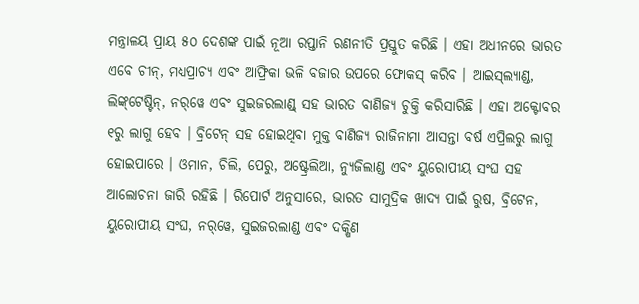ମନ୍ତ୍ରାଳୟ ପ୍ରାୟ ୫୦ ଦେଶଙ୍କ ପାଇଁ ନୂଆ ରପ୍ତାନି ରଣନୀତି ପ୍ରସ୍ତୁତ କରିଛି । ଏହା ଅଧୀନରେ ଭାରତ ଏବେ ଚୀନ୍‌, ମଧ୍ୟପ୍ରାଚ୍ୟ ଏବଂ ଆଫ୍ରିକା ଭଳି ବଜାର ଉପରେ ଫୋକସ୍‌ କରିବ । ଆଇସ୍‌ଲ୍ୟାଣ୍ଡ, ଲିଙ୍କ୍‌ଟେଷ୍ଟିନ୍‌, ନର୍‌ୱେ ଏବଂ ସୁଇଜରଲାଣ୍ଡ୍‌ ସହ ଭାରତ ବାଣିଜ୍ୟ ଚୁକ୍ତି କରିସାରିଛି । ଏହା ଅକ୍ଟୋବର ୧ରୁ ଲାଗୁ ହେବ । ବ୍ରିଟେନ୍‌ ସହ ହୋଇଥିବା ମୁକ୍ତ ବାଣିଜ୍ୟ ରାଜିନାମା ଆସନ୍ତା ବର୍ଷ ଏପ୍ରିଲରୁ ଲାଗୁ ହୋଇପାରେ । ଓମାନ, ଚିଲି, ପେରୁ, ଅଷ୍ଟ୍ରେଲିଆ, ନ୍ୟୁଜିଲାଣ୍ଡ ଏବଂ ୟୁରୋପୀୟ ସଂଘ ସହ ଆଲୋଚନା ଜାରି ରହିଛି । ରିପୋର୍ଟ ଅନୁସାରେ, ଭାରତ ସାମୁଦ୍ରିକ ଖାଦ୍ୟ ପାଇଁ ରୁଷ, ବ୍ରିଟେନ, ୟୁରୋପୀୟ ସଂଘ, ନର୍‌ୱେ, ସୁଇଜରଲାଣ୍ଡ ଏବଂ ଦକ୍ଷିଣ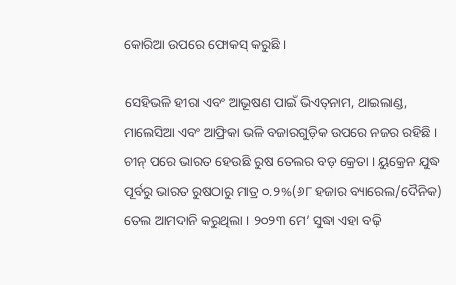କୋରିଆ ଉପରେ ଫୋକସ୍‌ କରୁଛି ।

ସେହିଭଳି ହୀରା ଏବଂ ଆଭୂଷଣ ପାଇଁ ଭିଏତ୍‌ନାମ, ଥାଇଲାଣ୍ଡ, ମାଲେସିଆ ଏବଂ ଆଫ୍ରିକା ଭଳି ବଜାରଗୁଡ଼ିକ ଉପରେ ନଜର ରହିଛି । ଚୀନ୍‌ ପରେ ଭାରତ ହେଉଛି ରୁଷ ତେଲର ବଡ଼ କ୍ରେତା । ୟୁକ୍ରେନ ଯୁଦ୍ଧ ପୂର୍ବରୁ ଭାରତ ରୁଷଠାରୁ ମାତ୍ର ୦.୨%(୬୮ ହଜାର ବ୍ୟାରେଲ/ଦୈନିକ) ତେଲ ଆମଦାନି କରୁଥିଲା । ୨୦୨୩ ମେ’ ସୁଦ୍ଧା ଏହା ବଢ଼ି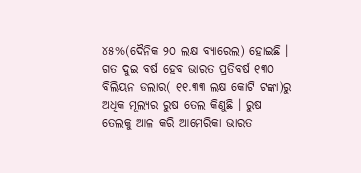୪୫%(ଦୈନିକ ୨୦ ଲକ୍ଷ ବ୍ୟାରେଲ) ହୋଇଛି । ଗତ ଦୁଇ ବର୍ଷ ହେବ ଭାରତ ପ୍ରତିବର୍ଷ ୧୩୦ ବିଲିୟନ ଡଲାର( ୧୧.୩୩ ଲକ୍ଷ କୋଟି ଟଙ୍କା)ରୁ ଅଧିକ ମୂଲ୍ୟର ରୁଷ ତେଲ କିଣୁଛି । ରୁଷ ତେଲକୁ ଆଳ କରି ଆମେରିକା ଭାରତ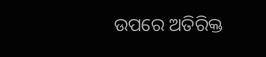ଉପରେ ଅତିରିକ୍ତ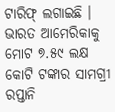ଟାରିଫ୍‌ ଲଗାଇଛି । ଭାରତ ଆମେରିକାକୁ ମୋଟ ୭.୫୯ ଲକ୍ଷ କୋଟି ଟଙ୍କାର ସାମଗ୍ରୀ ରପ୍ତାନି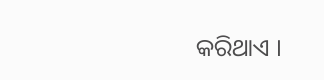କରିଥାଏ ।